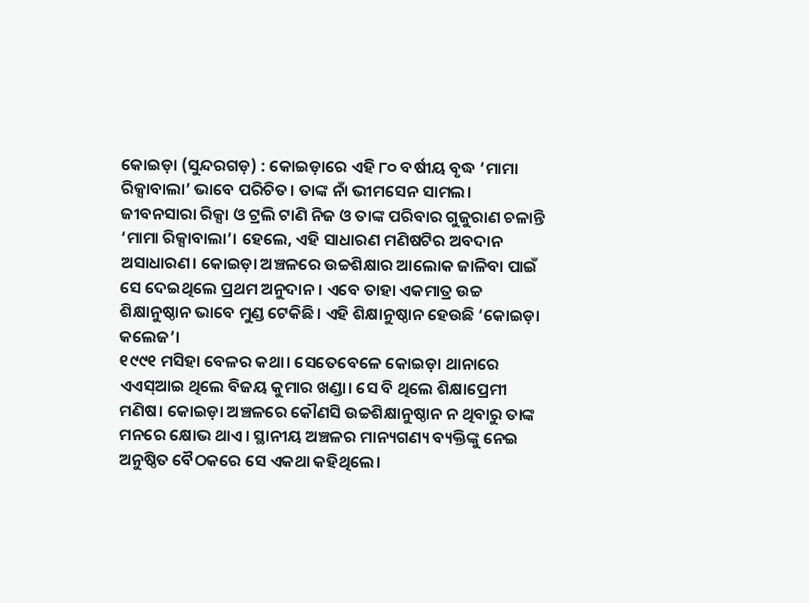କୋଇଡ଼ା (ସୁନ୍ଦରଗଡ଼) : କୋଇଡ଼ାରେ ଏହି ୮୦ ବର୍ଷୀୟ ବୃଦ୍ଧ ‘ମାମା ରିକ୍ସାବାଲା’ ଭାବେ ପରିଚିତ। ତାଙ୍କ ନାଁ ଭୀମସେନ ସାମଲ। ଜୀବନସାରା ରିକ୍ସା ଓ ଟ୍ରଲି ଟାଣି ନିଜ ଓ ତାଙ୍କ ପରିବାର ଗୁଜୁରାଣ ଚଳାନ୍ତି ‘ମାମା ରିକ୍ସାବାଲା’। ହେଲେ, ଏହି ସାଧାରଣ ମଣିଷଟିର ଅବଦାନ ଅସାଧାରଣ। କୋଇଡ଼ା ଅଞ୍ଚଳରେ ଉଚ୍ଚଶିକ୍ଷାର ଆଲୋକ ଜାଳିବା ପାଇଁ ସେ ଦେଇଥିଲେ ପ୍ରଥମ ଅନୁଦାନ। ଏବେ ତାହା ଏକମାତ୍ର ଉଚ୍ଚ ଶିକ୍ଷାନୁଷ୍ଠାନ ଭାବେ ମୁଣ୍ଡ ଟେକିଛି। ଏହି ଶିକ୍ଷାନୁଷ୍ଠାନ ହେଉଛି ‘କୋଇଡ଼ା କଲେଜ’।
୧୯୯୧ ମସିହା ବେଳର କଥା। ସେତେବେଳେ କୋଇଡ଼ା ଥାନାରେ ଏଏସ୍ଆଇ ଥିଲେ ବିଜୟ କୁମାର ଖଣ୍ଡା। ସେ ବି ଥିଲେ ଶିକ୍ଷାପ୍ରେମୀ ମଣିଷ। କୋଇଡ଼ା ଅଞ୍ଚଳରେ କୌଣସି ଉଚ୍ଚଶିକ୍ଷାନୁଷ୍ଠାନ ନ ଥିବାରୁ ତାଙ୍କ ମନରେ କ୍ଷୋଭ ଥାଏ। ସ୍ଥାନୀୟ ଅଞ୍ଚଳର ମାନ୍ୟଗଣ୍ୟ ବ୍ୟକ୍ତିଙ୍କୁ ନେଇ ଅନୁଷ୍ଠିତ ବୈଠକରେ ସେ ଏକଥା କହିଥିଲେ।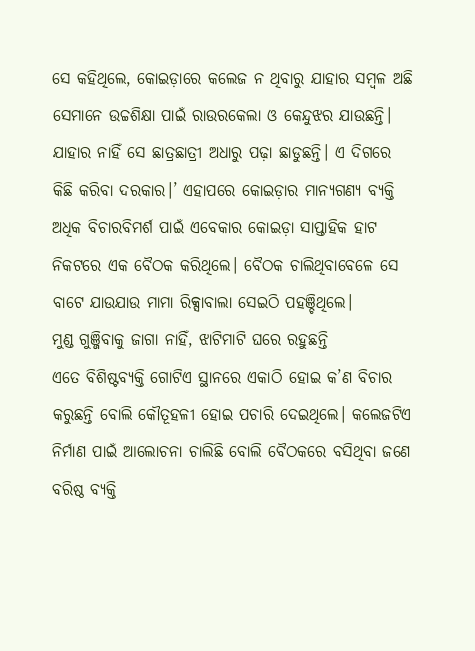ସେ କହିଥିଲେ, କୋଇଡ଼ାରେ କଲେଜ ନ ଥିବାରୁ ଯାହାର ସମ୍ବଳ ଅଛି ସେମାନେ ଉଚ୍ଚଶିକ୍ଷା ପାଇଁ ରାଉରକେଲା ଓ କେନ୍ଦୁଝର ଯାଉଛନ୍ତି। ଯାହାର ନାହିଁ ସେ ଛାତ୍ରଛାତ୍ରୀ ଅଧାରୁ ପଢ଼ା ଛାଡୁଛନ୍ତି। ଏ ଦିଗରେ କିଛି କରିବା ଦରକାର।’ ଏହାପରେ କୋଇଡ଼ାର ମାନ୍ୟଗଣ୍ୟ ବ୍ୟକ୍ତି ଅଧିକ ବିଚାରବିମର୍ଶ ପାଇଁ ଏବେକାର କୋଇଡ଼ା ସାପ୍ତାହିକ ହାଟ ନିକଟରେ ଏକ ବୈଠକ କରିଥିଲେ। ବୈଠକ ଚାଲିଥିବାବେଳେ ସେ ବାଟେ ଯାଉଯାଉ ମାମା ରିକ୍ସାବାଲା ସେଇଠି ପହଞ୍ଚିଥିଲେ।
ମୁଣ୍ଡ ଗୁଞ୍ଜିବାକୁ ଜାଗା ନାହିଁ, ଝାଟିମାଟି ଘରେ ରହୁଛନ୍ତି
ଏତେ ବିଶିଷ୍ଟବ୍ୟକ୍ତି ଗୋଟିଏ ସ୍ଥାନରେ ଏକାଠି ହୋଇ କ’ଣ ବିଚାର କରୁଛନ୍ତି ବୋଲି କୌତୂହଳୀ ହୋଇ ପଚାରି ଦେଇଥିଲେ। କଲେଜଟିଏ ନିର୍ମାଣ ପାଇଁ ଆଲୋଚନା ଚାଲିଛି ବୋଲି ବୈଠକରେ ବସିଥିବା ଜଣେ ବରିଷ୍ଠ ବ୍ୟକ୍ତି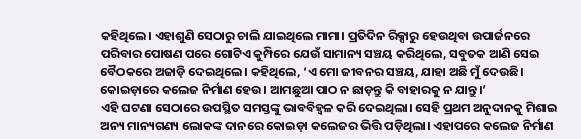କହିଥିଲେ। ଏହାଶୁଣି ସେଠାରୁ ଚାଲି ଯାଇଥିଲେ ମାମା। ପ୍ରତିଦିନ ରିକ୍ସାରୁ ହେଉଥିବା ଉପାର୍ଜନରେ ପରିବାର ପୋଷଣ ପରେ ଗୋଟିଏ କୁମ୍ପିରେ ଯେଉଁ ସାମାନ୍ୟ ସଞ୍ଚୟ କରିଥିଲେ, ସବୁତକ ଆଣି ସେଇ ବୈଠକରେ ଅଜାଡ଼ି ଦେଇଥିଲେ। କହିଥିଲେ, ‘ଏ ମୋ ଜୀବନର ସଞ୍ଚୟ, ଯାହା ଅଛି ମୁଁ ଦେଉଛି। କୋଇଡ଼ାରେ କଲେଜ ନିର୍ମାଣ ହେଉ। ଆମଛୁଆ ପାଠ ନ ଛାଡ଼ନ୍ତୁ କି ବାହାରକୁ ନ ଯାନ୍ତୁ।’
ଏହି ଘଟଣା ସେଠାରେ ଉପସ୍ଥିତ ସମସ୍ତଙ୍କୁ ଭାବବିହ୍ବଳ କରି ଦେଇଥିଲା। ସେହି ପ୍ରଥମ ଅନୁଦାନକୁ ମିଶାଇ ଅନ୍ୟ ମାନ୍ୟଗଣ୍ୟ ଲୋକଙ୍କ ଦାନରେ କୋଇଡ଼ା କଲେଜର ଭିତ୍ତି ପଡ଼ିଥିଲା। ଏହାପରେ କଲେଜ ନିର୍ମାଣ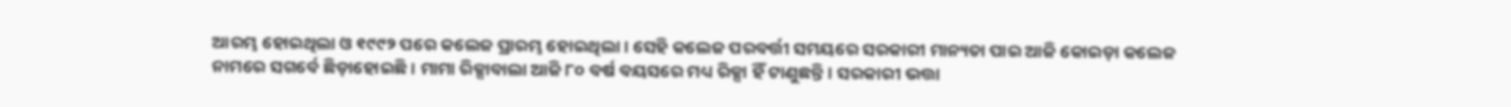ଆରମ୍ଭ ହୋଇଥିଲା ଓ ୧୯୯୨ ପରେ କଲେଜ ପ୍ରାରମ୍ଭ ହୋଇଥିଲା। ସେହି କଲେଜ ପରବର୍ତ୍ତୀ ସମୟରେ ସରକାରୀ ମାନ୍ୟତା ପାଇ ଆଜି କୋଇଡ଼ା କଲେଜ ନାମରେ ସଗର୍ବେ ଛିଡ଼ାହୋଇଛି। ମାମା ରିକ୍ସାବାଲା ଆଜି ୮୦ ବର୍ଷ ବୟସରେ ମଧ୍ୟ ରିକ୍ସା ହିଁ ଟାଣୁଛନ୍ତି। ସରକାରୀ ଭତ୍ତା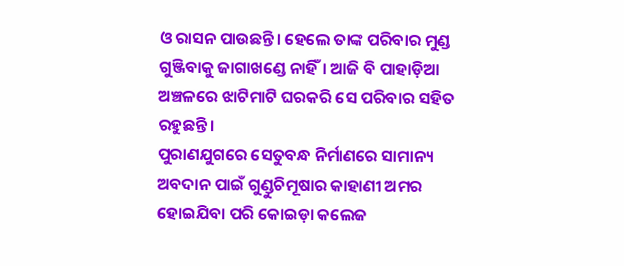ଓ ରାସନ ପାଉଛନ୍ତି। ହେଲେ ତାଙ୍କ ପରିବାର ମୁଣ୍ଡ ଗୁଞ୍ଜିବାକୁ ଜାଗାଖଣ୍ଡେ ନାହିଁ। ଆଜି ବି ପାହାଡ଼ିଆ ଅଞ୍ଚଳରେ ଝାଟିମାଟି ଘରକରି ସେ ପରିବାର ସହିତ ରହୁଛନ୍ତି।
ପୁରାଣଯୁଗରେ ସେତୁବନ୍ଧ ନିର୍ମାଣରେ ସାମାନ୍ୟ ଅବଦାନ ପାଇଁ ଗୁଣ୍ଡୁଚିମୂଷାର କାହାଣୀ ଅମର ହୋଇଯିବା ପରି କୋଇଡ଼ା କଲେଜ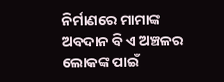ନିର୍ମାଣରେ ମାମାଙ୍କ ଅବଦାନ ବି ଏ ଅଞ୍ଚଳର ଲୋକଙ୍କ ପାଇଁ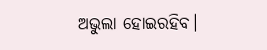ଅଭୁଲା ହୋଇରହିବ।